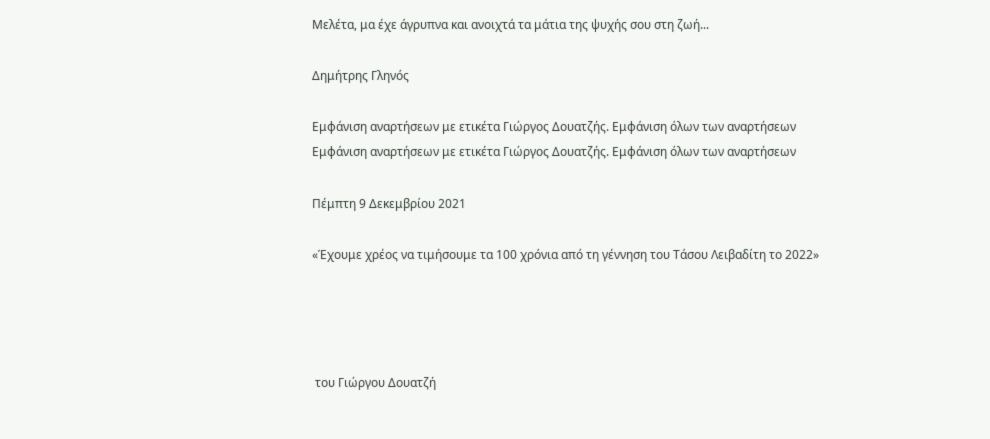Μελέτα, μα έχε άγρυπνα και ανοιχτά τα μάτια της ψυχής σου στη ζωή...

Δημήτρης Γληνός

Εμφάνιση αναρτήσεων με ετικέτα Γιώργος Δουατζής. Εμφάνιση όλων των αναρτήσεων
Εμφάνιση αναρτήσεων με ετικέτα Γιώργος Δουατζής. Εμφάνιση όλων των αναρτήσεων

Πέμπτη 9 Δεκεμβρίου 2021

«Έχουμε χρέος να τιμήσουμε τα 100 χρόνια από τη γέννηση του Τάσου Λειβαδίτη το 2022»




 του Γιώργου Δουατζή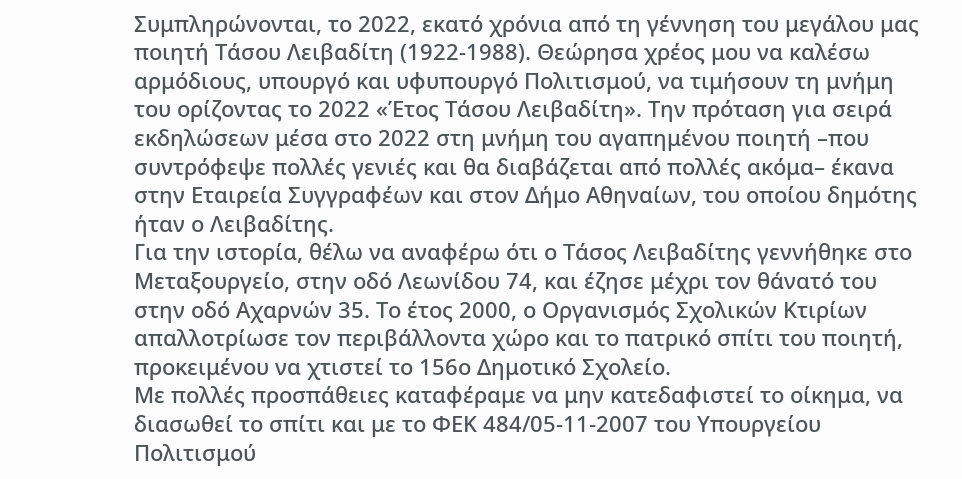Συμπληρώνονται, το 2022, εκατό χρόνια από τη γέννηση του μεγάλου μας ποιητή Τάσου Λειβαδίτη (1922-1988). Θεώρησα χρέος μου να καλέσω αρμόδιους, υπουργό και υφυπουργό Πολιτισμού, να τιμήσουν τη μνήμη του ορίζοντας το 2022 «Έτος Τάσου Λειβαδίτη». Την πρόταση για σειρά εκδηλώσεων μέσα στο 2022 στη μνήμη του αγαπημένου ποιητή –που συντρόφεψε πολλές γενιές και θα διαβάζεται από πολλές ακόμα– έκανα στην Εταιρεία Συγγραφέων και στον Δήμο Αθηναίων, του οποίου δημότης ήταν ο Λειβαδίτης.
Για την ιστορία, θέλω να αναφέρω ότι ο Τάσος Λειβαδίτης γεννήθηκε στο Μεταξουργείο, στην οδό Λεωνίδου 74, και έζησε μέχρι τον θάνατό του στην οδό Αχαρνών 35. Το έτος 2000, ο Οργανισμός Σχολικών Κτιρίων απαλλοτρίωσε τον περιβάλλοντα χώρο και το πατρικό σπίτι του ποιητή, προκειμένου να χτιστεί το 156ο Δημοτικό Σχολείο.
Με πολλές προσπάθειες καταφέραμε να μην κατεδαφιστεί το οίκημα, να διασωθεί το σπίτι και με το ΦΕΚ 484/05-11-2007 του Υπουργείου Πολιτισμού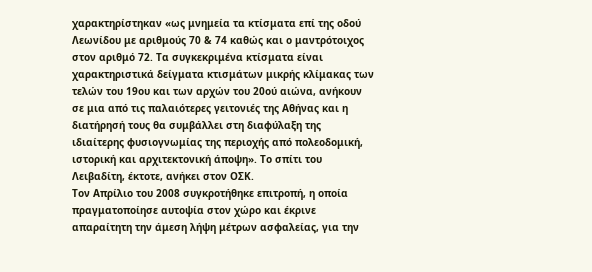χαρακτηρίστηκαν «ως μνημεία τα κτίσματα επί της οδού Λεωνίδου με αριθμούς 70 & 74 καθώς και ο μαντρότοιχος στον αριθμό 72. Τα συγκεκριμένα κτίσματα είναι χαρακτηριστικά δείγματα κτισμάτων μικρής κλίμακας των τελών του 19ου και των αρχών του 20ού αιώνα, ανήκουν σε μια από τις παλαιότερες γειτονιές της Αθήνας και η διατήρησή τους θα συμβάλλει στη διαφύλαξη της ιδιαίτερης φυσιογνωμίας της περιοχής από πολεοδομική, ιστορική και αρχιτεκτονική άποψη». Tο σπίτι του Λειβαδίτη, έκτοτε, ανήκει στον ΟΣΚ.
Τον Απρίλιο του 2008 συγκροτήθηκε επιτροπή, η οποία πραγματοποίησε αυτοψία στον χώρο και έκρινε απαραίτητη την άμεση λήψη μέτρων ασφαλείας, για την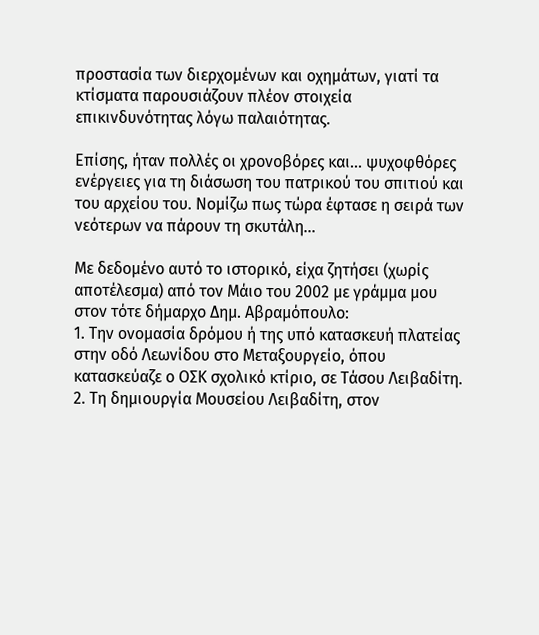προστασία των διερχομένων και οχημάτων, γιατί τα κτίσματα παρουσιάζουν πλέον στοιχεία επικινδυνότητας λόγω παλαιότητας.

Επίσης, ήταν πολλές οι χρονοβόρες και... ψυχοφθόρες ενέργειες για τη διάσωση του πατρικού του σπιτιού και του αρχείου του. Νομίζω πως τώρα έφτασε η σειρά των νεότερων να πάρουν τη σκυτάλη...

Με δεδομένο αυτό το ιστορικό, είχα ζητήσει (χωρίς αποτέλεσμα) από τον Μάιο του 2002 με γράμμα μου στον τότε δήμαρχο Δημ. Αβραμόπουλο:
1. Την ονομασία δρόμου ή της υπό κατασκευή πλατείας στην οδό Λεωνίδου στο Μεταξουργείο, όπου κατασκεύαζε ο ΟΣΚ σχολικό κτίριο, σε Τάσου Λειβαδίτη.
2. Τη δημιουργία Μουσείου Λειβαδίτη, στον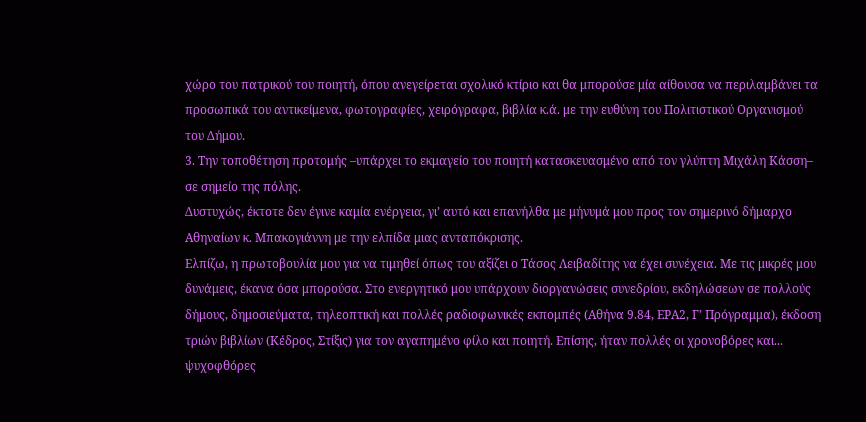χώρο του πατρικού του ποιητή, όπου ανεγείρεται σχολικό κτίριο και θα μπορούσε μία αίθουσα να περιλαμβάνει τα προσωπικά του αντικείμενα, φωτογραφίες, χειρόγραφα, βιβλία κ.ά. με την ευθύνη του Πολιτιστικού Οργανισμού του Δήμου.
3. Την τοποθέτηση προτομής –υπάρχει το εκμαγείο του ποιητή κατασκευασμένο από τον γλύπτη Μιχάλη Κάσση– σε σημείο της πόλης.
Δυστυχώς, έκτοτε δεν έγινε καμία ενέργεια, γι’ αυτό και επανήλθα με μήνυμά μου προς τον σημερινό δήμαρχο Αθηναίων κ. Μπακογιάννη με την ελπίδα μιας ανταπόκρισης.
Ελπίζω, η πρωτοβουλία μου για να τιμηθεί όπως του αξίζει ο Τάσος Λειβαδίτης να έχει συνέχεια. Με τις μικρές μου δυνάμεις, έκανα όσα μπορούσα. Στο ενεργητικό μου υπάρχουν διοργανώσεις συνεδρίου, εκδηλώσεων σε πολλούς δήμους, δημοσιεύματα, τηλεοπτική και πολλές ραδιοφωνικές εκπομπές (Αθήνα 9.84, ΕΡΑ2, Γ’ Πρόγραμμα), έκδοση τριών βιβλίων (Κέδρος, Στίξις) για τον αγαπημένο φίλο και ποιητή. Επίσης, ήταν πολλές οι χρονοβόρες και... ψυχοφθόρες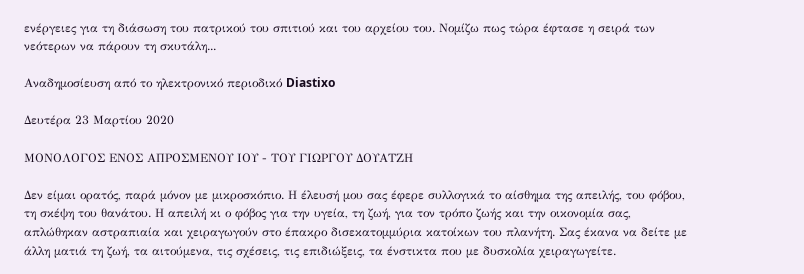ενέργειες για τη διάσωση του πατρικού του σπιτιού και του αρχείου του. Νομίζω πως τώρα έφτασε η σειρά των νεότερων να πάρουν τη σκυτάλη...

Αναδημοσίευση από το ηλεκτρονικό περιοδικό Diastixo

Δευτέρα 23 Μαρτίου 2020

ΜΟΝΟΛΟΓΟΣ ΕΝΟΣ ΑΠΡΟΣΜΕΝΟΥ ΙΟΥ - ΤΟΥ ΓΙΩΡΓΟΥ ΔΟΥΑΤΖΗ

Δεν είμαι ορατός, παρά μόνον με μικροσκόπιο. Η έλευσή μου σας έφερε συλλογικά το αίσθημα της απειλής, του φόβου, τη σκέψη του θανάτου. Η απειλή κι ο φόβος για την υγεία, τη ζωή, για τον τρόπο ζωής και την οικονομία σας, απλώθηκαν αστραπιαία και χειραγωγούν στο έπακρο δισεκατομμύρια κατοίκων του πλανήτη. Σας έκανα να δείτε με άλλη ματιά τη ζωή, τα αιτούμενα, τις σχέσεις, τις επιδιώξεις, τα ένστικτα που με δυσκολία χειραγωγείτε.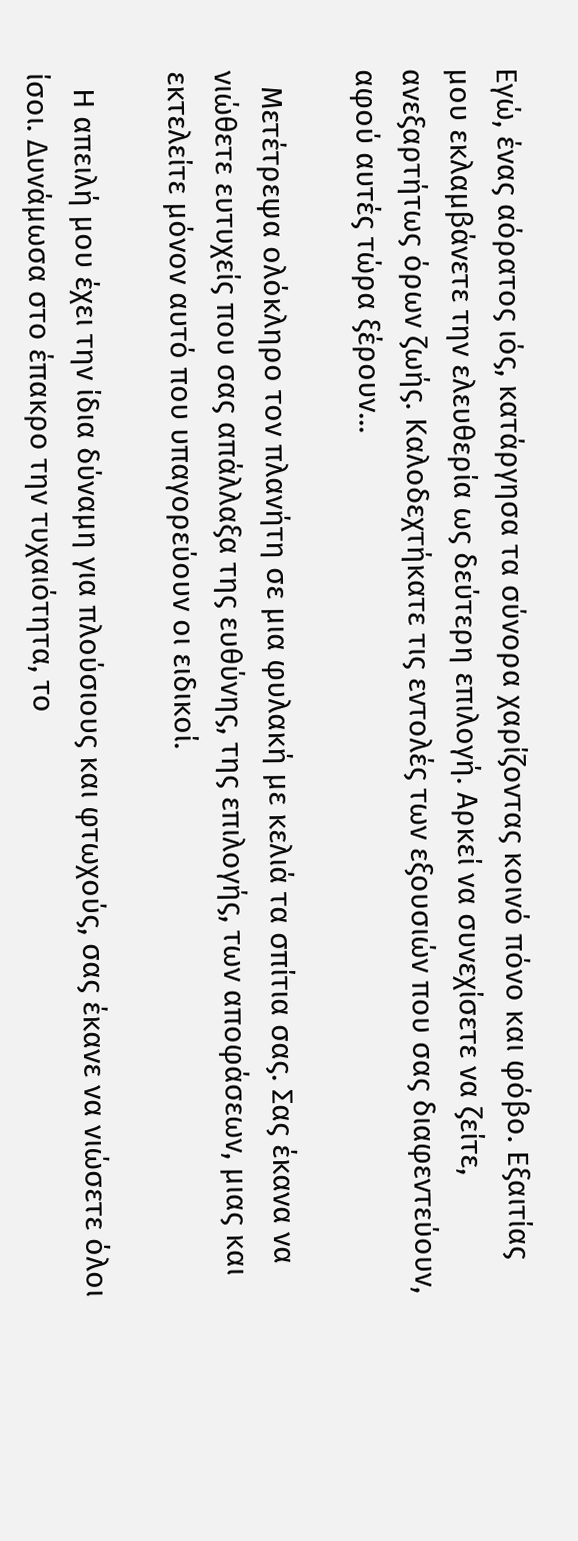Εγώ, ένας αόρατος ιός, κατάργησα τα σύνορα χαρίζοντας κοινό πόνο και φόβο. Εξαιτίας μου εκλαμβάνετε την ελευθερία ως δεύτερη επιλογή. Αρκεί να συνεχίσετε να ζείτε, ανεξαρτήτως όρων ζωής. Καλοδεχτήκατε τις εντολές των εξουσιών που σας διαφεντεύουν, αφού αυτές τώρα ξέρουν...

  Μετέτρεψα ολόκληρο τον πλανήτη σε μια φυλακή με κελιά τα σπίτια σας. Σας έκανα να νιώθετε ευτυχείς που σας απάλλαξα της ευθύνης, της επιλογής, των αποφάσεων, μιας και εκτελείτε μόνον αυτό που υπαγορεύουν οι ειδικοί.

  Η απειλή μου έχει την ίδια δύναμη για πλούσιους και φτωχούς, σας έκανε να νιώσετε όλοι ίσοι. Δυνάμωσα στο έπακρο την τυχαιότητα, το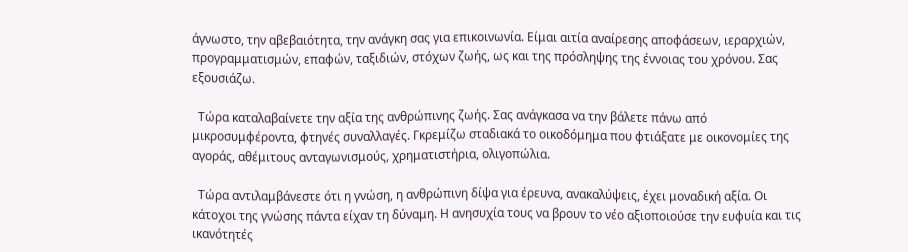άγνωστο, την αβεβαιότητα, την ανάγκη σας για επικοινωνία. Είμαι αιτία αναίρεσης αποφάσεων, ιεραρχιών, προγραμματισμών, επαφών, ταξιδιών, στόχων ζωής, ως και της πρόσληψης της έννοιας του χρόνου. Σας εξουσιάζω.

  Τώρα καταλαβαίνετε την αξία της ανθρώπινης ζωής. Σας ανάγκασα να την βάλετε πάνω από μικροσυμφέροντα, φτηνές συναλλαγές. Γκρεμίζω σταδιακά το οικοδόμημα που φτιάξατε με οικονομίες της αγοράς, αθέμιτους ανταγωνισμούς, χρηματιστήρια, ολιγοπώλια.

  Τώρα αντιλαμβάνεστε ότι η γνώση, η ανθρώπινη δίψα για έρευνα, ανακαλύψεις, έχει μοναδική αξία. Οι κάτοχοι της γνώσης πάντα είχαν τη δύναμη. Η ανησυχία τους να βρουν το νέο αξιοποιούσε την ευφυία και τις ικανότητές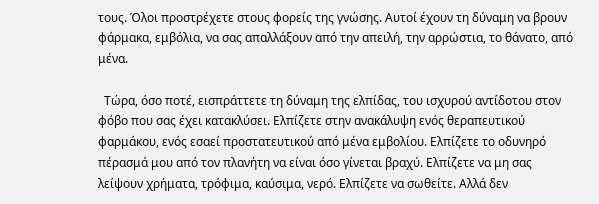τους. Όλοι προστρέχετε στους φορείς της γνώσης. Αυτοί έχουν τη δύναμη να βρουν φάρμακα, εμβόλια, να σας απαλλάξουν από την απειλή, την αρρώστια, το θάνατο, από μένα.

  Τώρα, όσο ποτέ, εισπράττετε τη δύναμη της ελπίδας, του ισχυρού αντίδοτου στον φόβο που σας έχει κατακλύσει. Ελπίζετε στην ανακάλυψη ενός θεραπευτικού φαρμάκου, ενός εσαεί προστατευτικού από μένα εμβολίου. Ελπίζετε το οδυνηρό πέρασμά μου από τον πλανήτη να είναι όσο γίνεται βραχύ. Ελπίζετε να μη σας λείψουν χρήματα, τρόφιμα, καύσιμα, νερό. Ελπίζετε να σωθείτε. Αλλά δεν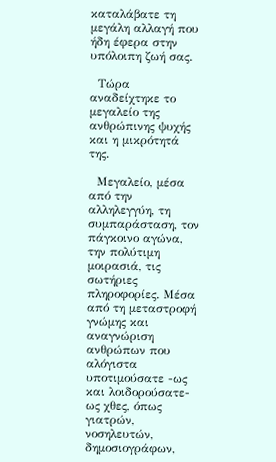καταλάβατε τη μεγάλη αλλαγή που ήδη έφερα στην υπόλοιπη ζωή σας.

  Τώρα αναδείχτηκε το μεγαλείο της ανθρώπινης ψυχής και η μικρότητά της.

  Μεγαλείο, μέσα από την αλληλεγγύη, τη συμπαράσταση, τον πάγκοινο αγώνα, την πολύτιμη μοιρασιά, τις σωτήριες πληροφορίες. Μέσα από τη μεταστροφή γνώμης και αναγνώριση ανθρώπων που αλόγιστα υποτιμούσατε -ως και λοιδορούσατε- ως χθες, όπως γιατρών, νοσηλευτών, δημοσιογράφων,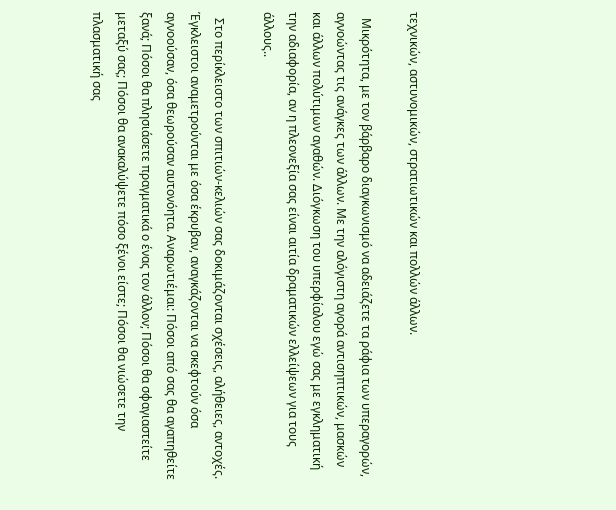τεχνικών, αστυνομικών, στρατιωτικών και πολλών άλλων.

  Μικρότητα, με τον βάρβαρο διαγκωνισμό να αδειάζετε τα ράφια των υπεραγορών, αγνοώντας τις ανάγκες των άλλων. Με την αλόγιστη αγορά αντισηπτικών, μασκών και άλλων πολύτιμων αγαθών. Διόγκωση του υπερφίαλου εγώ σας με εγκληματική την αδιαφορία, αν η πλεονεξία σας είναι αιτία δραματικών ελλείψεων για τους άλλους..

  Στο περίκλειστο των σπιτιών-κελιών σας δοκιμάζονται σχέσεις, αλήθειες, αντοχές. Έγκλειστοι αναμετρούνται με όσα έκρυβαν, αναγκάζονται να σκεφτούν όσα αγνοούσαν, όσα θεωρούσαν αυτονόητα. Αναρωτιέμαι: Πόσοι από σας θα αγαπηθείτε ξανά; Πόσοι θα πλησιάσετε πραγματικά ο ένας τον άλλον; Πόσοι θα σφαγιαστείτε μεταξύ σας; Πόσοι θα ανακαλύψετε πόσο ξένοι είστε; Πόσοι θα νιώσετε την πλασματική σας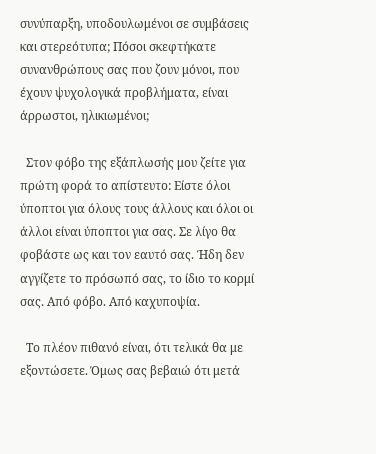συνύπαρξη, υποδουλωμένοι σε συμβάσεις και στερεότυπα; Πόσοι σκεφτήκατε συνανθρώπους σας που ζουν μόνοι, που έχουν ψυχολογικά προβλήματα, είναι άρρωστοι, ηλικιωμένοι;

  Στον φόβο της εξάπλωσής μου ζείτε για πρώτη φορά το απίστευτο: Είστε όλοι ύποπτοι για όλους τους άλλους και όλοι οι άλλοι είναι ύποπτοι για σας. Σε λίγο θα φοβάστε ως και τον εαυτό σας. Ήδη δεν αγγίζετε το πρόσωπό σας, το ίδιο το κορμί σας. Από φόβο. Από καχυποψία.

  Το πλέον πιθανό είναι, ότι τελικά θα με εξοντώσετε. Όμως σας βεβαιώ ότι μετά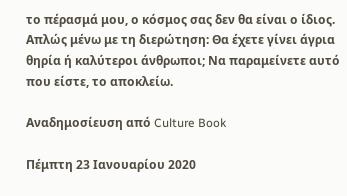το πέρασμά μου, ο κόσμος σας δεν θα είναι ο ίδιος. Απλώς μένω με τη διερώτηση: Θα έχετε γίνει άγρια θηρία ή καλύτεροι άνθρωποι; Να παραμείνετε αυτό που είστε, το αποκλείω.

Αναδημοσίευση από Culture Book

Πέμπτη 23 Ιανουαρίου 2020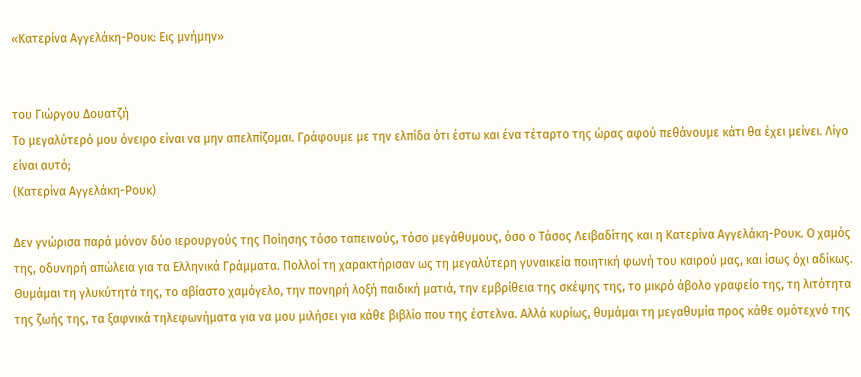«Κατερίνα Αγγελάκη-Ρουκ: Εις μνήμην»


του Γιώργου Δουατζή
Το μεγαλύτερό μου όνειρο είναι να μην απελπίζομαι. Γράφουμε με την ελπίδα ότι έστω και ένα τέταρτο της ώρας αφού πεθάνουμε κάτι θα έχει μείνει. Λίγο είναι αυτό;
(Κατερίνα Αγγελάκη-Ρουκ)

Δεν γνώρισα παρά μόνον δύο ιερουργούς της Ποίησης τόσο ταπεινούς, τόσο μεγάθυμους, όσο ο Τάσος Λειβαδίτης και η Κατερίνα Αγγελάκη-Ρουκ. Ο χαμός της, οδυνηρή απώλεια για τα Ελληνικά Γράμματα. Πολλοί τη χαρακτήρισαν ως τη μεγαλύτερη γυναικεία ποιητική φωνή του καιρού μας, και ίσως όχι αδίκως.
Θυμάμαι τη γλυκύτητά της, το αβίαστο χαμόγελο, την πονηρή λοξή παιδική ματιά, την εμβρίθεια της σκέψης της, το μικρό άβολο γραφείο της, τη λιτότητα της ζωής της, τα ξαφνικά τηλεφωνήματα για να μου μιλήσει για κάθε βιβλίο που της έστελνα. Αλλά κυρίως, θυμάμαι τη μεγαθυμία προς κάθε ομότεχνό της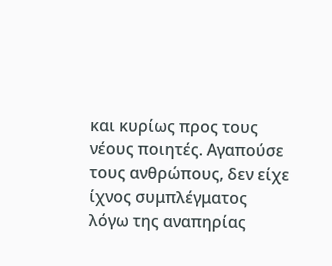και κυρίως προς τους νέους ποιητές. Αγαπούσε τους ανθρώπους, δεν είχε ίχνος συμπλέγματος λόγω της αναπηρίας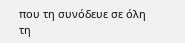που τη συνόδευε σε όλη τη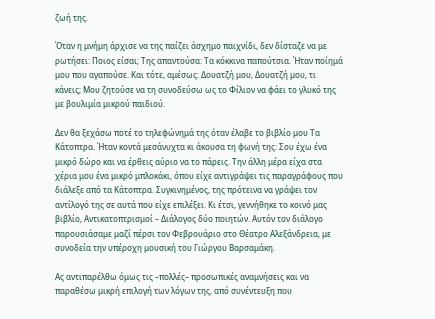ζωή της.

Όταν η μνήμη άρχισε να της παίζει άσχημο παιχνίδι, δεν δίσταζε να με ρωτήσει: Ποιος είσαι; Της απαντούσα: Τα κόκκινα παπούτσια. Ήταν ποίημά μου που αγαπούσε. Και τότε, αμέσως: Δουατζή μου, Δουατζή μου, τι κάνεις; Μου ζητούσε να τη συνοδεύσω ως το Φίλιον να φάει το γλυκό της με βουλιμία μικρού παιδιού.

Δεν θα ξεχάσω ποτέ το τηλεφώνημά της όταν έλαβε το βιβλίο μου Τα Κάτοπτρα. Ήταν κοντά μεσάνυχτα κι άκουσα τη φωνή της: Σου έχω ένα μικρό δώρο και να έρθεις αύριο να το πάρεις. Την άλλη μέρα είχα στα χέρια μου ένα μικρό μπλοκάκι, όπου είχε αντιγράψει τις παραγράφους που διάλεξε από τα Κάτοπτρα. Συγκινημένος, της πρότεινα να γράψει τον αντίλογό της σε αυτά που είχε επιλέξει. Κι έτσι, γεννήθηκε το κοινό μας βιβλίο, Αντικατοπτρισμοί – Διάλογος δύο ποιητών. Αυτόν τον διάλογο παρουσιάσαμε μαζί πέρσι τον Φεβρουάριο στο Θέατρο Αλεξάνδρεια, με συνοδεία την υπέροχη μουσική του Γιώργου Βαρσαμάκη.

Ας αντιπαρέλθω όμως τις –πολλές– προσωπικές αναμνήσεις και να παραθέσω μικρή επιλογή των λόγων της, από συνέντευξη που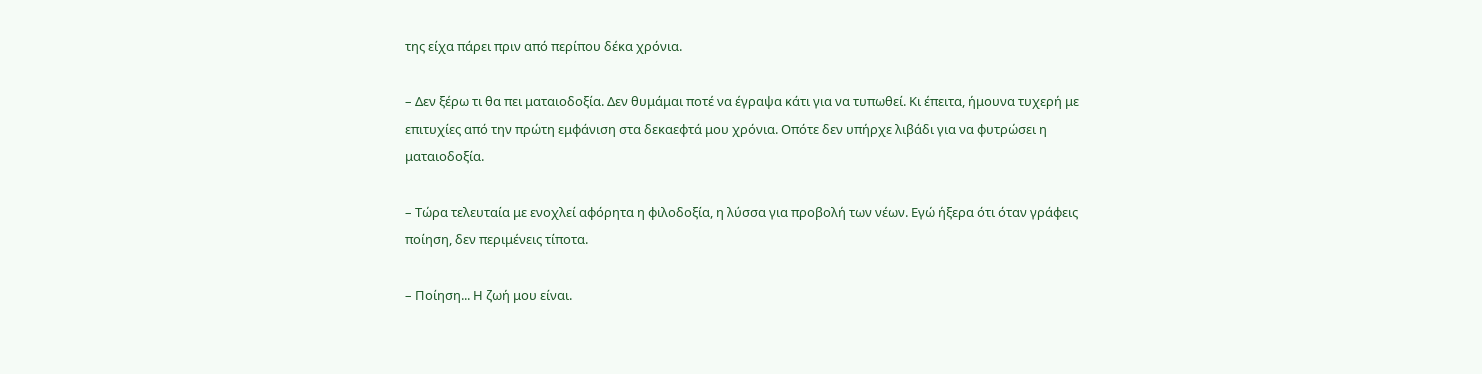της είχα πάρει πριν από περίπου δέκα χρόνια.

– Δεν ξέρω τι θα πει ματαιοδοξία. Δεν θυμάμαι ποτέ να έγραψα κάτι για να τυπωθεί. Κι έπειτα, ήμουνα τυχερή με επιτυχίες από την πρώτη εμφάνιση στα δεκαεφτά μου χρόνια. Οπότε δεν υπήρχε λιβάδι για να φυτρώσει η ματαιοδοξία.

– Τώρα τελευταία με ενοχλεί αφόρητα η φιλοδοξία, η λύσσα για προβολή των νέων. Εγώ ήξερα ότι όταν γράφεις ποίηση, δεν περιμένεις τίποτα.

– Ποίηση... Η ζωή μου είναι.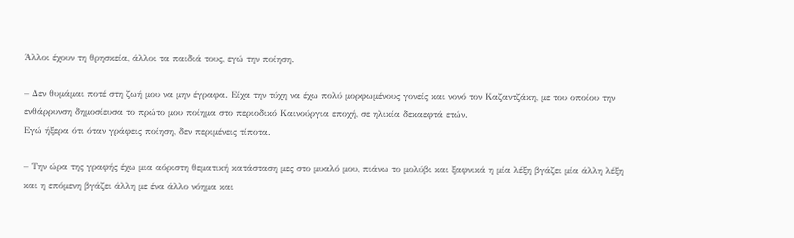Άλλοι έχουν τη θρησκεία, άλλοι τα παιδιά τους, εγώ την ποίηση.

– Δεν θυμάμαι ποτέ στη ζωή μου να μην έγραφα. Είχα την τύχη να έχω πολύ μορφωμένους γονείς και νονό τον Καζαντζάκη, με του οποίου την ενθάρρυνση δημοσίευσα το πρώτο μου ποίημα στο περιοδικό Καινούργια εποχή, σε ηλικία δεκαεφτά ετών.
Εγώ ήξερα ότι όταν γράφεις ποίηση, δεν περιμένεις τίποτα.

– Την ώρα της γραφής έχω μια αόριστη θεματική κατάσταση μες στο μυαλό μου, πιάνω το μολύβι και ξαφνικά η μία λέξη βγάζει μία άλλη λέξη και η επόμενη βγάζει άλλη με ένα άλλο νόημα και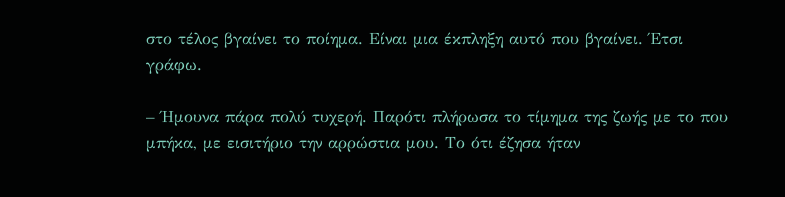στο τέλος βγαίνει το ποίημα. Είναι μια έκπληξη αυτό που βγαίνει. Έτσι γράφω.

– Ήμουνα πάρα πολύ τυχερή. Παρότι πλήρωσα το τίμημα της ζωής με το που μπήκα, με εισιτήριο την αρρώστια μου. Το ότι έζησα ήταν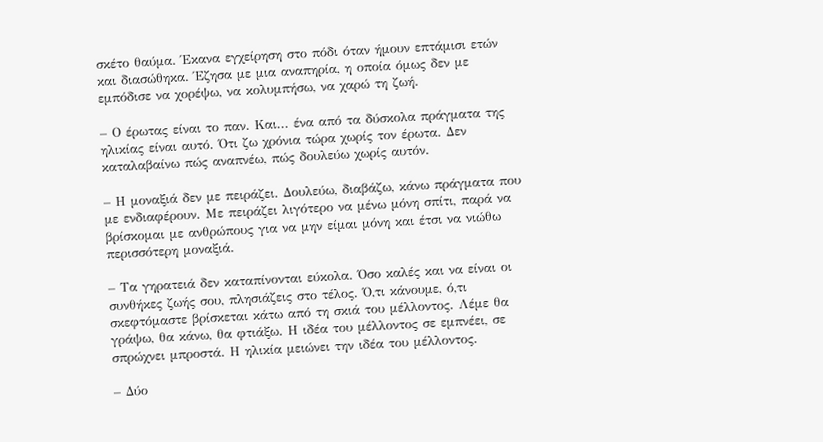σκέτο θαύμα. Έκανα εγχείρηση στο πόδι όταν ήμουν επτάμισι ετών και διασώθηκα. Έζησα με μια αναπηρία, η οποία όμως δεν με εμπόδισε να χορέψω, να κολυμπήσω, να χαρώ τη ζωή.

– Ο έρωτας είναι το παν. Και... ένα από τα δύσκολα πράγματα της ηλικίας είναι αυτό. Ότι ζω χρόνια τώρα χωρίς τον έρωτα. Δεν καταλαβαίνω πώς αναπνέω, πώς δουλεύω χωρίς αυτόν.

– Η μοναξιά δεν με πειράζει. Δουλεύω, διαβάζω, κάνω πράγματα που με ενδιαφέρουν. Με πειράζει λιγότερο να μένω μόνη σπίτι, παρά να βρίσκομαι με ανθρώπους για να μην είμαι μόνη και έτσι να νιώθω περισσότερη μοναξιά.

– Τα γηρατειά δεν καταπίνονται εύκολα. Όσο καλές και να είναι οι συνθήκες ζωής σου, πλησιάζεις στο τέλος. Ό,τι κάνουμε, ό,τι σκεφτόμαστε βρίσκεται κάτω από τη σκιά του μέλλοντος. Λέμε θα γράψω, θα κάνω, θα φτιάξω. Η ιδέα του μέλλοντος σε εμπνέει, σε σπρώχνει μπροστά. Η ηλικία μειώνει την ιδέα του μέλλοντος.

– Δύο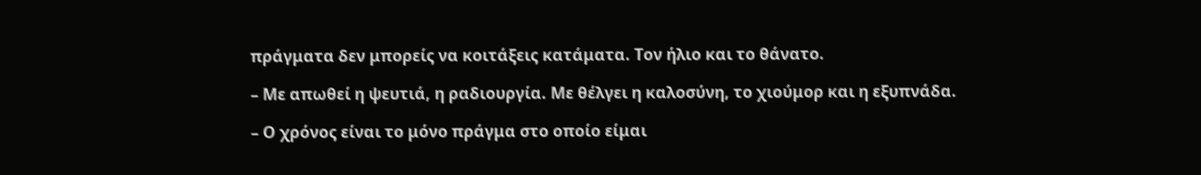πράγματα δεν μπορείς να κοιτάξεις κατάματα. Τον ήλιο και το θάνατο.

– Με απωθεί η ψευτιά, η ραδιουργία. Με θέλγει η καλοσύνη, το χιούμορ και η εξυπνάδα.

– Ο χρόνος είναι το μόνο πράγμα στο οποίο είμαι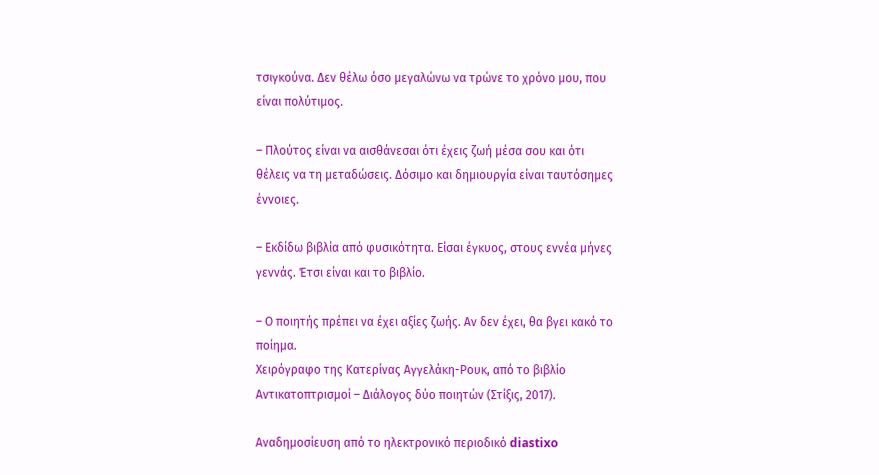τσιγκούνα. Δεν θέλω όσο μεγαλώνω να τρώνε το χρόνο μου, που είναι πολύτιμος.

– Πλούτος είναι να αισθάνεσαι ότι έχεις ζωή μέσα σου και ότι θέλεις να τη μεταδώσεις. Δόσιμο και δημιουργία είναι ταυτόσημες έννοιες.

– Εκδίδω βιβλία από φυσικότητα. Είσαι έγκυος, στους εννέα μήνες γεννάς. Έτσι είναι και το βιβλίο.

– Ο ποιητής πρέπει να έχει αξίες ζωής. Αν δεν έχει, θα βγει κακό το ποίημα.
Χειρόγραφο της Κατερίνας Αγγελάκη-Ρουκ, από το βιβλίο Αντικατοπτρισμοί – Διάλογος δύο ποιητών (Στίξις, 2017).

Αναδημοσίευση από το ηλεκτρονικό περιοδικό diastixo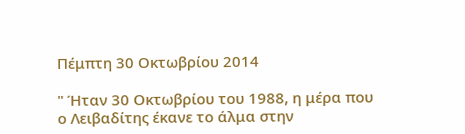Πέμπτη 30 Οκτωβρίου 2014

" Ήταν 30 Οκτωβρίου του 1988, η μέρα που ο Λειβαδίτης έκανε το άλμα στην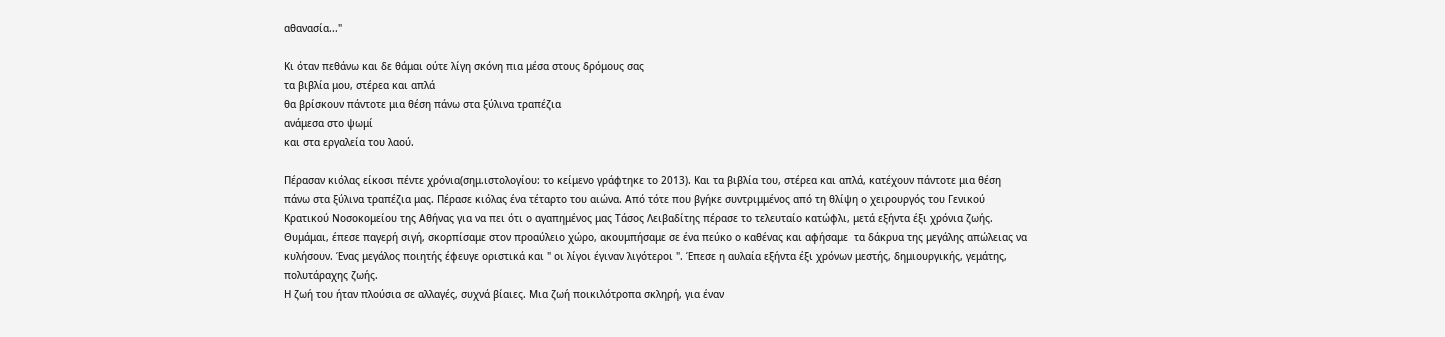αθανασία..."

Κι όταν πεθάνω και δε θάμαι ούτε λίγη σκόνη πια μέσα στους δρόμους σας
τα βιβλία μου, στέρεα και απλά
θα βρίσκουν πάντοτε μια θέση πάνω στα ξύλινα τραπέζια
ανάμεσα στο ψωμί
και στα εργαλεία του λαού.

Πέρασαν κιόλας είκοσι πέντε χρόνια(σημ.ιστολογίου: το κείμενο γράφτηκε το 2013). Και τα βιβλία του, στέρεα και απλά, κατέχουν πάντοτε μια θέση πάνω στα ξύλινα τραπέζια μας. Πέρασε κιόλας ένα τέταρτο του αιώνα. Από τότε που βγήκε συντριμμένος από τη θλίψη ο χειρουργός του Γενικού Κρατικού Νοσοκομείου της Αθήνας για να πει ότι ο αγαπημένος μας Τάσος Λειβαδίτης πέρασε το τελευταίο κατώφλι, μετά εξήντα έξι χρόνια ζωής. Θυμάμαι, έπεσε παγερή σιγή, σκορπίσαμε στον προαύλειο χώρο, ακουμπήσαμε σε ένα πεύκο ο καθένας και αφήσαμε  τα δάκρυα της μεγάλης απώλειας να κυλήσουν. Ένας μεγάλος ποιητής έφευγε οριστικά και " οι λίγοι έγιναν λιγότεροι ". Έπεσε η αυλαία εξήντα έξι χρόνων μεστής, δημιουργικής, γεμάτης, πολυτάραχης ζωής.
Η ζωή του ήταν πλούσια σε αλλαγές, συχνά βίαιες. Μια ζωή ποικιλότροπα σκληρή, για έναν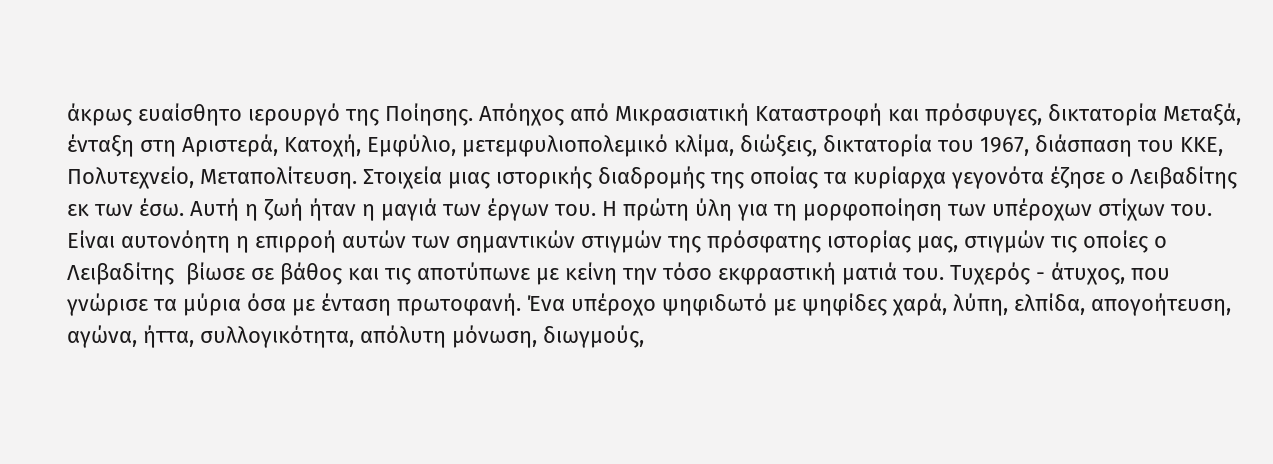άκρως ευαίσθητο ιερουργό της Ποίησης. Απόηχος από Μικρασιατική Καταστροφή και πρόσφυγες, δικτατορία Μεταξά, ένταξη στη Αριστερά, Κατοχή, Εμφύλιο, μετεμφυλιοπολεμικό κλίμα, διώξεις, δικτατορία του 1967, διάσπαση του ΚΚΕ, Πολυτεχνείο, Μεταπολίτευση. Στοιχεία μιας ιστορικής διαδρομής της οποίας τα κυρίαρχα γεγονότα έζησε ο Λειβαδίτης εκ των έσω. Αυτή η ζωή ήταν η μαγιά των έργων του. Η πρώτη ύλη για τη μορφοποίηση των υπέροχων στίχων του.
Είναι αυτονόητη η επιρροή αυτών των σημαντικών στιγμών της πρόσφατης ιστορίας μας, στιγμών τις οποίες ο Λειβαδίτης  βίωσε σε βάθος και τις αποτύπωνε με κείνη την τόσο εκφραστική ματιά του. Τυχερός - άτυχος, που γνώρισε τα μύρια όσα με ένταση πρωτοφανή. Ένα υπέροχο ψηφιδωτό με ψηφίδες χαρά, λύπη, ελπίδα, απογοήτευση, αγώνα, ήττα, συλλογικότητα, απόλυτη μόνωση, διωγμούς,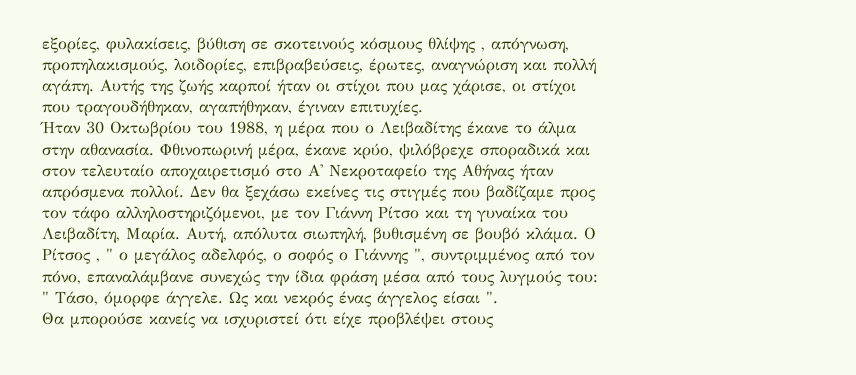εξορίες, φυλακίσεις, βύθιση σε σκοτεινούς κόσμους θλίψης , απόγνωση, προπηλακισμούς, λοιδορίες, επιβραβεύσεις, έρωτες, αναγνώριση και πολλή αγάπη. Αυτής της ζωής καρποί ήταν οι στίχοι που μας χάρισε, οι στίχοι που τραγουδήθηκαν, αγαπήθηκαν, έγιναν επιτυχίες.
Ήταν 30 Οκτωβρίου του 1988, η μέρα που ο Λειβαδίτης έκανε το άλμα στην αθανασία. Φθινοπωρινή μέρα, έκανε κρύο, ψιλόβρεχε σποραδικά και στον τελευταίο αποχαιρετισμό στο Α' Νεκροταφείο της Αθήνας ήταν απρόσμενα πολλοί. Δεν θα ξεχάσω εκείνες τις στιγμές που βαδίζαμε προς τον τάφο αλληλοστηριζόμενοι, με τον Γιάννη Ρίτσο και τη γυναίκα του Λειβαδίτη, Μαρία. Αυτή, απόλυτα σιωπηλή, βυθισμένη σε βουβό κλάμα. Ο Ρίτσος , " ο μεγάλος αδελφός, ο σοφός ο Γιάννης ", συντριμμένος από τον πόνο, επαναλάμβανε συνεχώς την ίδια φράση μέσα από τους λυγμούς του:
" Τάσο, όμορφε άγγελε. Ως και νεκρός ένας άγγελος είσαι ".
Θα μπορούσε κανείς να ισχυριστεί ότι είχε προβλέψει στους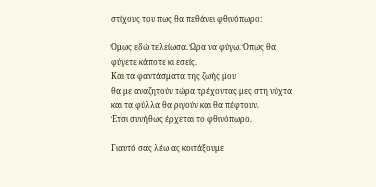στίχους του πως θα πεθάνει φθινόπωρο:

Όμως εδώ τελείωσα. Ώρα να φύγω. Όπως θα φύγετε κάποτε κι εσείς.
Και τα φαντάσματα της ζωής μου
θα με αναζητούν τώρα τρέχοντας μες στη νύχτα
και τα φύλλα θα ριγούν και θα πέφτουν.
Έτσι συνήθως έρχεται το φθινόπωρο.

Γιαυτό σας λέω ας κοιτάξουμε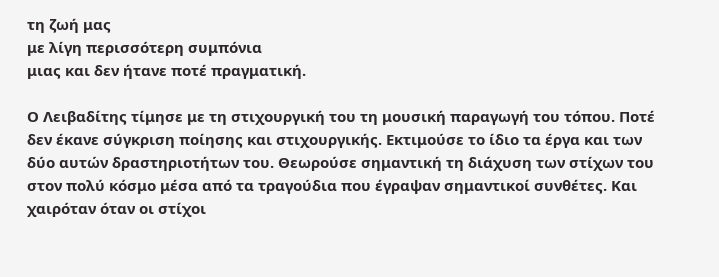τη ζωή μας
με λίγη περισσότερη συμπόνια
μιας και δεν ήτανε ποτέ πραγματική.

Ο Λειβαδίτης τίμησε με τη στιχουργική του τη μουσική παραγωγή του τόπου. Ποτέ δεν έκανε σύγκριση ποίησης και στιχουργικής. Εκτιμούσε το ίδιο τα έργα και των δύο αυτών δραστηριοτήτων του. Θεωρούσε σημαντική τη διάχυση των στίχων του στον πολύ κόσμο μέσα από τα τραγούδια που έγραψαν σημαντικοί συνθέτες. Και χαιρόταν όταν οι στίχοι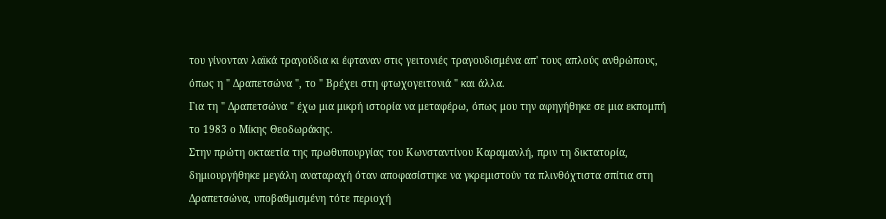του γίνονταν λαϊκά τραγούδια κι έφταναν στις γειτονιές τραγουδισμένα απ' τους απλούς ανθρώπους, όπως η " Δραπετσώνα ", το " Βρέχει στη φτωχογειτονιά " και άλλα.
Για τη " Δραπετσώνα " έχω μια μικρή ιστορία να μεταφέρω, όπως μου την αφηγήθηκε σε μια εκπομπή το 1983 ο Μίκης Θεοδωράκης.
Στην πρώτη οκταετία της πρωθυπουργίας του Κωνσταντίνου Καραμανλή, πριν τη δικτατορία, δημιουργήθηκε μεγάλη αναταραχή όταν αποφασίστηκε να γκρεμιστούν τα πλινθόχτιστα σπίτια στη Δραπετσώνα, υποβαθμισμένη τότε περιοχή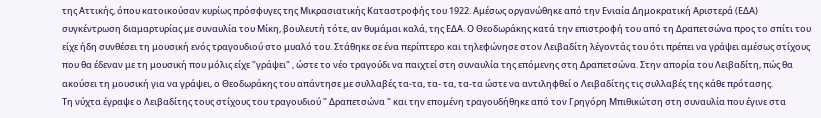της Αττικής, όπου κατοικούσαν κυρίως πρόσφυγες της Μικρασιατικής Καταστροφής του 1922. Αμέσως οργανώθηκε από την Ενιαία Δημοκρατική Αριστερά (ΕΔΑ) συγκέντρωση διαμαρτυρίας με συναυλία του Μίκη, βουλευτή τότε, αν θυμάμαι καλά, της ΕΔΑ. Ο Θεοδωράκης κατά την επιστροφή του από τη Δραπετσώνα προς το σπίτι του είχε ήδη συνθέσει τη μουσική ενός τραγουδιού στο μυαλό του. Στάθηκε σε ένα περίπτερο και τηλεφώνησε στον Λειβαδίτη λέγοντάς του ότι πρέπει να γράψει αμέσως στίχους που θα έδεναν με τη μουσική που μόλις είχε "γράψει" , ώστε το νέο τραγούδι να παιχτεί στη συναυλία της επόμενης στη Δραπετσώνα. Στην απορία του Λειβαδίτη, πώς θα ακούσει τη μουσική για να γράψει, ο Θεοδωράκης του απάντησε με συλλαβές τα-τα, τα- τα, τα-τα ώστε να αντιληφθεί ο Λειβαδίτης τις συλλαβές της κάθε πρότασης.
Τη νύχτα έγραψε ο Λειβαδίτης τους στίχους του τραγουδιού " Δραπετσώνα " και την επομένη τραγουδήθηκε από τον Γρηγόρη Μπιθικώτση στη συναυλία που έγινε στα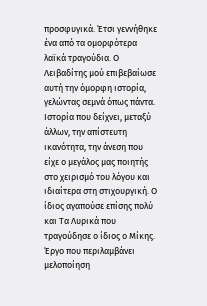προσφυγικά. Έτσι γεννήθηκε ένα από τα ομορφότερα λαϊκά τραγούδια. Ο Λειβαδίτης μού επιβεβαίωσε αυτή την όμορφη ιστορία, γελώντας σεμνά όπως πάντα. Ιστορία που δείχνει, μεταξύ άλλων, την απίστευτη ικανότητα, την άνεση που είχε ο μεγάλος μας ποιητής στο χειρισμό του λόγου και ιδιαίτερα στη στιχουργική. Ο ίδιος αγαπούσε επίσης πολύ και Τα Λυρικά που τραγούδησε ο ίδιος ο Μίκης. Έργο που περιλαμβάνει μελοποίηση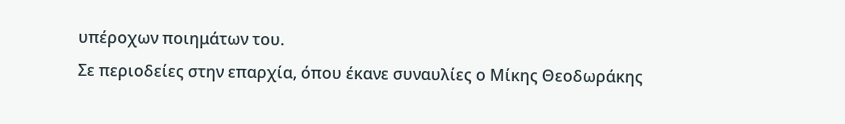υπέροχων ποιημάτων του.
Σε περιοδείες στην επαρχία, όπου έκανε συναυλίες ο Μίκης Θεοδωράκης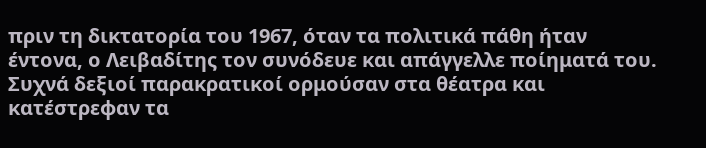πριν τη δικτατορία του 1967, όταν τα πολιτικά πάθη ήταν έντονα, ο Λειβαδίτης τον συνόδευε και απάγγελλε ποίηματά του. Συχνά δεξιοί παρακρατικοί ορμούσαν στα θέατρα και κατέστρεφαν τα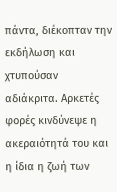πάντα, διέκοπταν την εκδήλωση και χτυπούσαν αδιάκριτα. Αρκετές φορές κινδύνεψε η ακεραιότητά του και η ίδια η ζωή των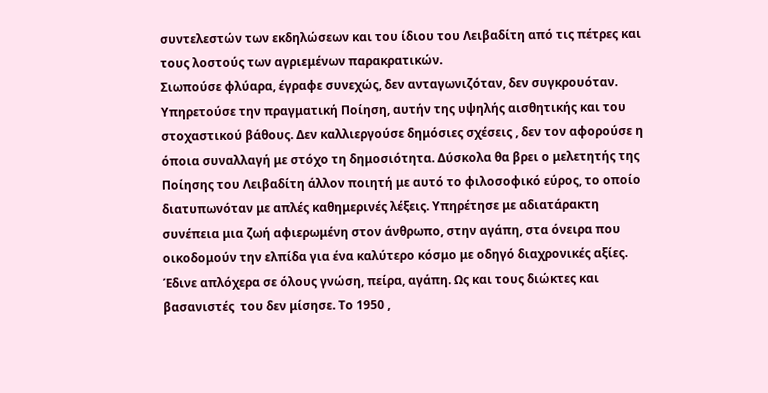συντελεστών των εκδηλώσεων και του ίδιου του Λειβαδίτη από τις πέτρες και τους λοστούς των αγριεμένων παρακρατικών.
Σιωπούσε φλύαρα, έγραφε συνεχώς, δεν ανταγωνιζόταν, δεν συγκρουόταν. Υπηρετούσε την πραγματική Ποίηση, αυτήν της υψηλής αισθητικής και του στοχαστικού βάθους. Δεν καλλιεργούσε δημόσιες σχέσεις , δεν τον αφορούσε η όποια συναλλαγή με στόχο τη δημοσιότητα. Δύσκολα θα βρει ο μελετητής της Ποίησης του Λειβαδίτη άλλον ποιητή με αυτό το φιλοσοφικό εύρος, το οποίο διατυπωνόταν με απλές καθημερινές λέξεις. Υπηρέτησε με αδιατάρακτη συνέπεια μια ζωή αφιερωμένη στον άνθρωπο, στην αγάπη, στα όνειρα που οικοδομούν την ελπίδα για ένα καλύτερο κόσμο με οδηγό διαχρονικές αξίες. Έδινε απλόχερα σε όλους γνώση, πείρα, αγάπη. Ως και τους διώκτες και βασανιστές  του δεν μίσησε. Το 1950 ,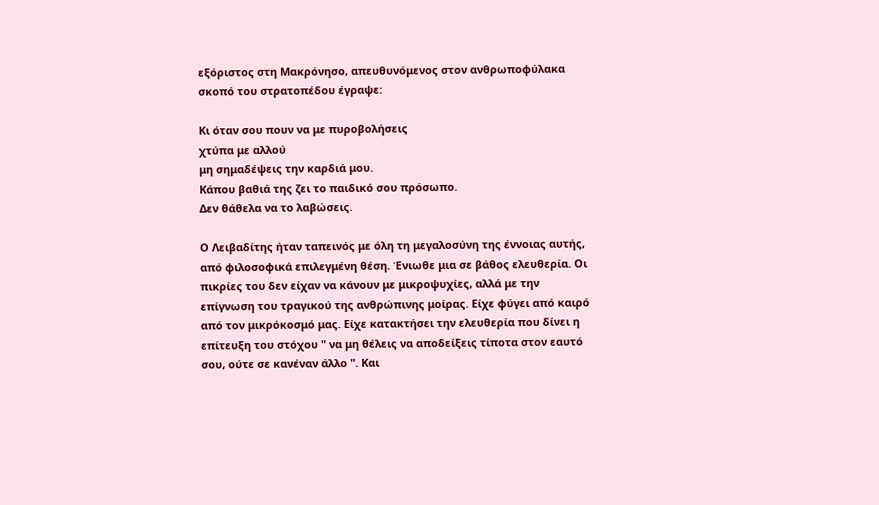εξόριστος στη Μακρόνησο, απευθυνόμενος στον ανθρωποφύλακα σκοπό του στρατοπέδου έγραψε:

Κι όταν σου πουν να με πυροβολήσεις
χτύπα με αλλού
μη σημαδέψεις την καρδιά μου.
Κάπου βαθιά της ζει το παιδικό σου πρόσωπο.
Δεν θάθελα να το λαβώσεις.

Ο Λειβαδίτης ήταν ταπεινός με όλη τη μεγαλοσύνη της έννοιας αυτής, από φιλοσοφικά επιλεγμένη θέση. Ένιωθε μια σε βάθος ελευθερία. Οι πικρίες του δεν είχαν να κάνουν με μικροψυχίες, αλλά με την επίγνωση του τραγικού της ανθρώπινης μοίρας. Είχε φύγει από καιρό από τον μικρόκοσμό μας. Είχε κατακτήσει την ελευθερία που δίνει η επίτευξη του στόχου " να μη θέλεις να αποδείξεις τίποτα στον εαυτό σου, ούτε σε κανέναν άλλο ". Και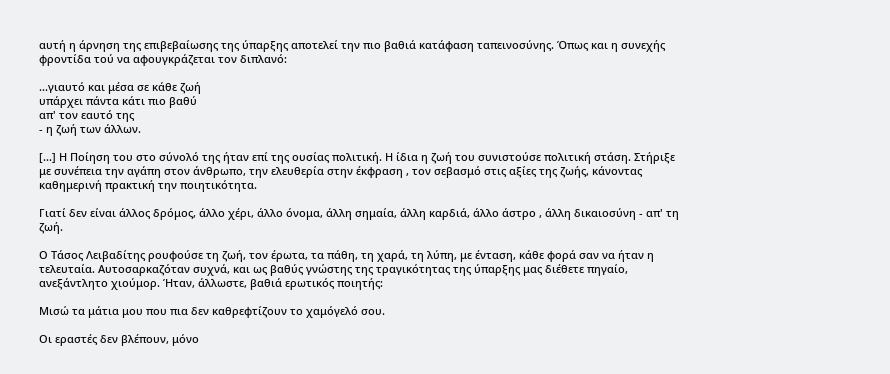αυτή η άρνηση της επιβεβαίωσης της ύπαρξης αποτελεί την πιο βαθιά κατάφαση ταπεινοσύνης. Όπως και η συνεχής φροντίδα τού να αφουγκράζεται τον διπλανό:

...γιαυτό και μέσα σε κάθε ζωή
υπάρχει πάντα κάτι πιο βαθύ
απ' τον εαυτό της
- η ζωή των άλλων.

[...] Η Ποίηση του στο σύνολό της ήταν επί της ουσίας πολιτική. Η ίδια η ζωή του συνιστούσε πολιτική στάση. Στήριξε με συνέπεια την αγάπη στον άνθρωπο, την ελευθερία στην έκφραση , τον σεβασμό στις αξίες της ζωής, κάνοντας καθημερινή πρακτική την ποιητικότητα.

Γιατί δεν είναι άλλος δρόμος, άλλο χέρι, άλλο όνομα, άλλη σημαία, άλλη καρδιά, άλλο άστρο , άλλη δικαιοσύνη - απ' τη ζωή.

Ο Τάσος Λειβαδίτης ρουφούσε τη ζωή, τον έρωτα, τα πάθη, τη χαρά, τη λύπη, με ένταση, κάθε φορά σαν να ήταν η τελευταία. Αυτοσαρκαζόταν συχνά, και ως βαθύς γνώστης της τραγικότητας της ύπαρξης μας διέθετε πηγαίο, ανεξάντλητο χιούμορ. Ήταν, άλλωστε, βαθιά ερωτικός ποιητής:

Μισώ τα μάτια μου που πια δεν καθρεφτίζουν το χαμόγελό σου.

Οι εραστές δεν βλέπουν, μόνο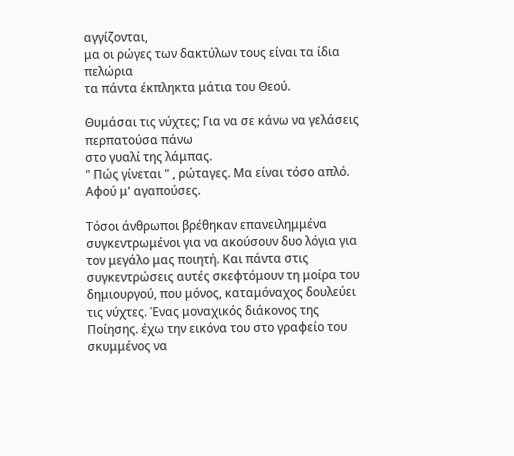αγγίζονται,
μα οι ρώγες των δακτύλων τους είναι τα ίδια πελώρια
τα πάντα έκπληκτα μάτια του Θεού.

Θυμάσαι τις νύχτες; Για να σε κάνω να γελάσεις περπατούσα πάνω
στο γυαλί της λάμπας.
" Πώς γίνεται " , ρώταγες. Μα είναι τόσο απλό.
Αφού μ' αγαπούσες.

Τόσοι άνθρωποι βρέθηκαν επανειλημμένα συγκεντρωμένοι για να ακούσουν δυο λόγια για τον μεγάλο μας ποιητή. Και πάντα στις συγκεντρώσεις αυτές σκεφτόμουν τη μοίρα του δημιουργού, που μόνος, καταμόναχος δουλεύει τις νύχτες. Ένας μοναχικός διάκονος της Ποίησης. έχω την εικόνα του στο γραφείο του σκυμμένος να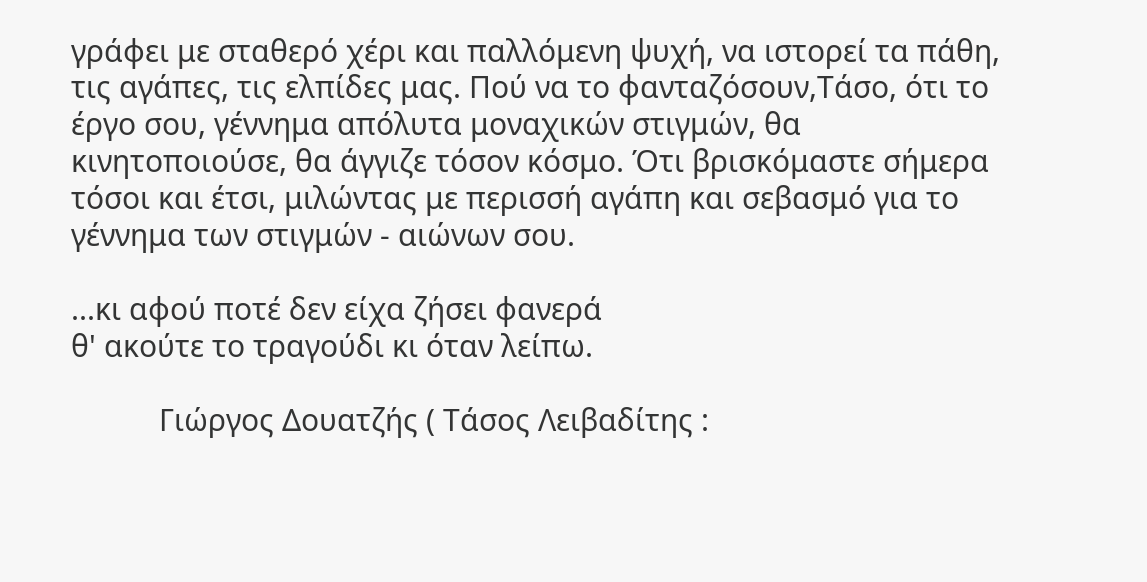γράφει με σταθερό χέρι και παλλόμενη ψυχή, να ιστορεί τα πάθη, τις αγάπες, τις ελπίδες μας. Πού να το φανταζόσουν,Τάσο, ότι το έργο σου, γέννημα απόλυτα μοναχικών στιγμών, θα κινητοποιούσε, θα άγγιζε τόσον κόσμο. Ότι βρισκόμαστε σήμερα τόσοι και έτσι, μιλώντας με περισσή αγάπη και σεβασμό για το γέννημα των στιγμών - αιώνων σου.

...κι αφού ποτέ δεν είχα ζήσει φανερά
θ' ακούτε το τραγούδι κι όταν λείπω.

           Γιώργος Δουατζής ( Τάσος Λειβαδίτης :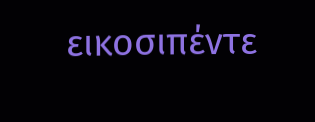εικοσιπέντε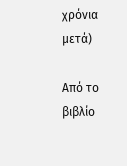χρόνια μετά)

Από το βιβλίο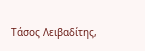Τάσος Λειβαδίτης,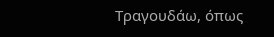Τραγουδάω, όπως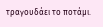τραγουδάει το ποτάμι.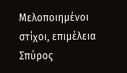Μελοποιημένοι  στίχοι, επιμέλεια Σπύρος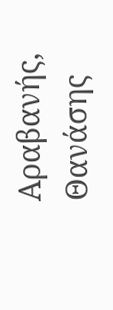Αραβανής, Θανάσης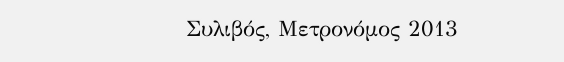Συλιβός, Μετρονόμος 2013